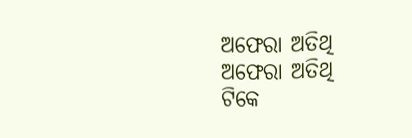ଅଫେରା ଅତିଥି
ଅଫେରା ଅତିଥି
ଟିକେ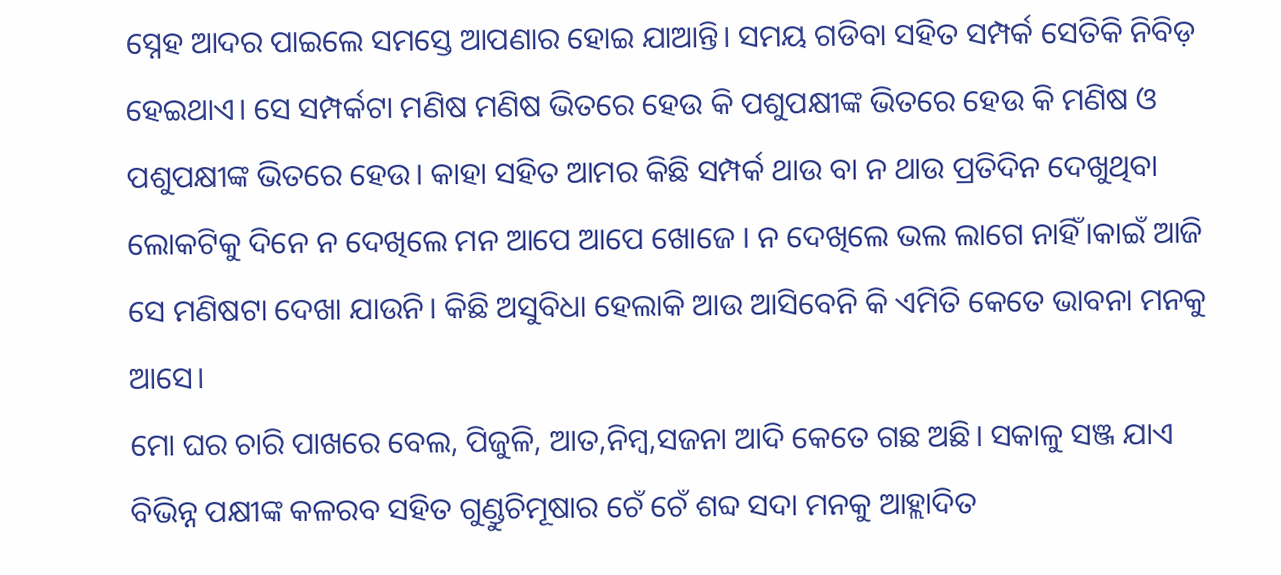ସ୍ନେହ ଆଦର ପାଇଲେ ସମସ୍ତେ ଆପଣାର ହୋଇ ଯାଆନ୍ତି। ସମୟ ଗଡିବା ସହିତ ସମ୍ପର୍କ ସେତିକି ନିବିଡ଼ ହେଇଥାଏ। ସେ ସମ୍ପର୍କଟା ମଣିଷ ମଣିଷ ଭିତରେ ହେଉ କି ପଶୁପକ୍ଷୀଙ୍କ ଭିତରେ ହେଉ କି ମଣିଷ ଓ ପଶୁପକ୍ଷୀଙ୍କ ଭିତରେ ହେଉ। କାହା ସହିତ ଆମର କିଛି ସମ୍ପର୍କ ଥାଉ ବା ନ ଥାଉ ପ୍ରତିଦିନ ଦେଖୁଥିବା ଲୋକଟିକୁ ଦିନେ ନ ଦେଖିଲେ ମନ ଆପେ ଆପେ ଖୋଜେ । ନ ଦେଖିଲେ ଭଲ ଲାଗେ ନାହିଁ।କାଇଁ ଆଜି ସେ ମଣିଷଟା ଦେଖା ଯାଉନି। କିଛି ଅସୁବିଧା ହେଲାକି ଆଉ ଆସିବେନି କି ଏମିତି କେତେ ଭାବନା ମନକୁ ଆସେ।
ମୋ ଘର ଚାରି ପାଖରେ ବେଲ, ପିଜୁଳି, ଆତ,ନିମ୍ବ,ସଜନା ଆଦି କେତେ ଗଛ ଅଛି। ସକାଳୁ ସଞ୍ଜ ଯାଏ ବିଭିନ୍ନ ପକ୍ଷୀଙ୍କ କଳରବ ସହିତ ଗୁଣ୍ଡୁଚିମୂଷାର ଚେଁ ଚେଁ ଶବ୍ଦ ସଦା ମନକୁ ଆହ୍ଲାଦିତ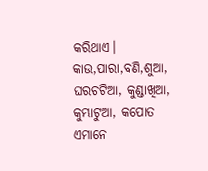କରିଥାଏ। କାଉ,ପାରା,ବଣି,ଶୁଆ, ଘରଚଟିଆ, କୁଣ୍ଡାଖିଆ, କୁମ୍ଭାଟୁଆ, କପୋତ ଏମାନେ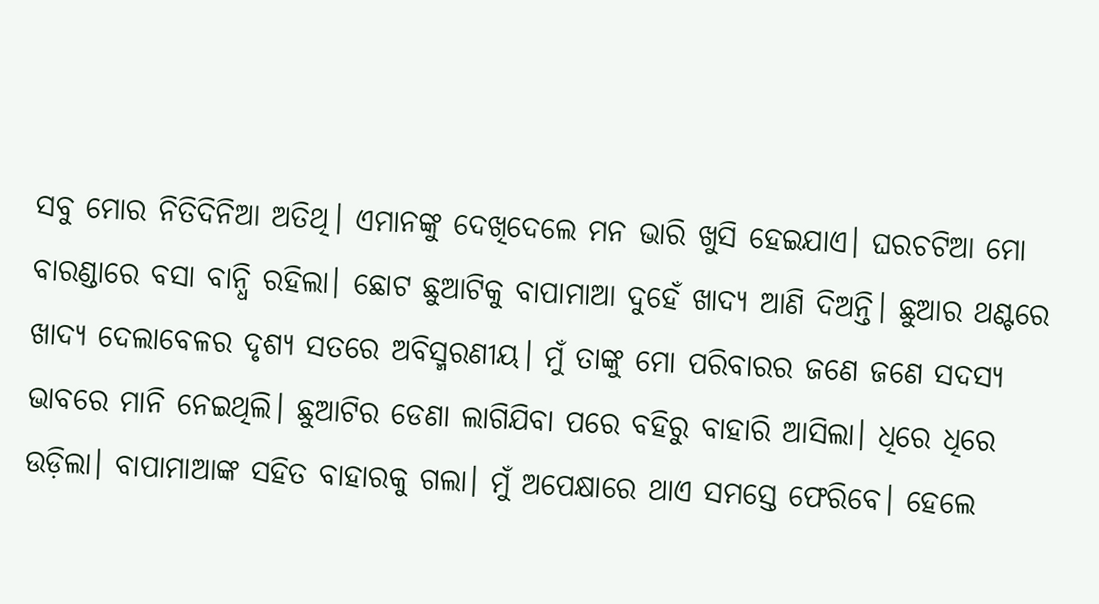ସବୁ ମୋର ନିତିଦିନିଆ ଅତିଥି। ଏମାନଙ୍କୁ ଦେଖିଦେଲେ ମନ ଭାରି ଖୁସି ହେଇଯାଏ। ଘରଚଟିଆ ମୋ ବାରଣ୍ଡାରେ ବସା ବାନ୍ଧି ରହିଲା। ଛୋଟ ଛୁଆଟିକୁ ବାପାମାଆ ଦୁହେଁ ଖାଦ୍ୟ ଆଣି ଦିଅନ୍ତି। ଛୁଆର ଥଣ୍ଟରେ ଖାଦ୍ୟ ଦେଲାବେଳର ଦୃଶ୍ୟ ସତରେ ଅବିସ୍ମରଣୀୟ। ମୁଁ ତାଙ୍କୁ ମୋ ପରିବାରର ଜଣେ ଜଣେ ସଦସ୍ୟ ଭାବରେ ମାନି ନେଇଥିଲି। ଛୁଆଟିର ଡେଣା ଲାଗିଯିବା ପରେ ବହିରୁ ବାହାରି ଆସିଲା। ଧିରେ ଧିରେ ଉଡ଼ିଲା। ବାପାମାଆଙ୍କ ସହିତ ବାହାରକୁ ଗଲା। ମୁଁ ଅପେକ୍ଷାରେ ଥାଏ ସମସ୍ତେ ଫେରିବେ। ହେଲେ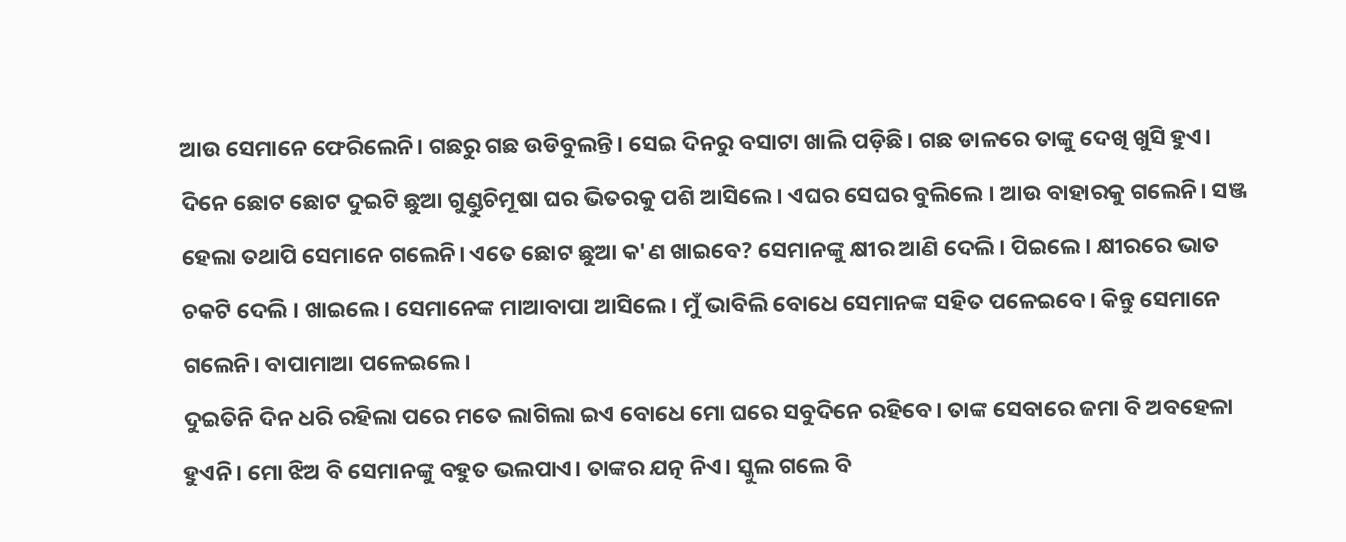ଆଉ ସେମାନେ ଫେରିଲେନି। ଗଛରୁ ଗଛ ଉଡିବୁଲନ୍ତି। ସେଇ ଦିନରୁ ବସାଟା ଖାଲି ପଡ଼ିଛି। ଗଛ ଡାଳରେ ତାଙ୍କୁ ଦେଖି ଖୁସି ହୁଏ।
ଦିନେ ଛୋଟ ଛୋଟ ଦୁଇଟି ଛୁଆ ଗୁଣ୍ଡୁଚିମୂଷା ଘର ଭିତରକୁ ପଶି ଆସିଲେ। ଏଘର ସେଘର ବୁଲିଲେ । ଆଉ ବାହାରକୁ ଗଲେନି। ସଞ୍ଜ ହେଲା ତଥାପି ସେମାନେ ଗଲେନି। ଏତେ ଛୋଟ ଛୁଆ କ'ଣ ଖାଇବେ? ସେମାନଙ୍କୁ କ୍ଷୀର ଆଣି ଦେଲି। ପିଇଲେ। କ୍ଷୀରରେ ଭାତ ଚକଟି ଦେଲି । ଖାଇଲେ। ସେମାନେଙ୍କ ମାଆବାପା ଆସିଲେ। ମୁଁ ଭାବିଲି ବୋଧେ ସେମାନଙ୍କ ସହିତ ପଳେଇବେ। କିନ୍ତୁ ସେମାନେ ଗଲେନି। ବାପାମାଆ ପଳେଇଲେ।
ଦୁଇତିନି ଦିନ ଧରି ରହିଲା ପରେ ମତେ ଲାଗିଲା ଇଏ ବୋଧେ ମୋ ଘରେ ସବୁଦିନେ ରହିବେ। ତାଙ୍କ ସେବାରେ ଜମା ବି ଅବହେଳା ହୁଏନି। ମୋ ଝିଅ ବି ସେମାନଙ୍କୁ ବହୁତ ଭଲପାଏ। ତାଙ୍କର ଯତ୍ନ ନିଏ। ସ୍କୁଲ ଗଲେ ବି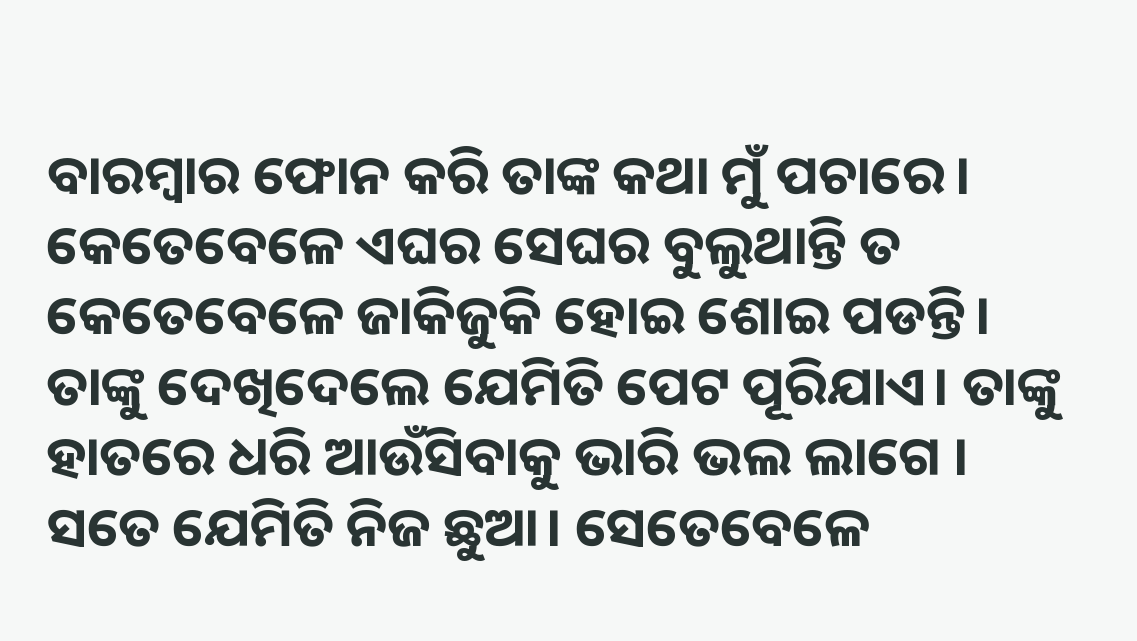ବାରମ୍ବାର ଫୋନ କରି ତାଙ୍କ କଥା ମୁଁ ପଚାରେ। କେତେବେଳେ ଏଘର ସେଘର ବୁଲୁଥାନ୍ତି ତ କେତେବେଳେ ଜାକିଜୁକି ହୋଇ ଶୋଇ ପଡନ୍ତି। ତାଙ୍କୁ ଦେଖିଦେଲେ ଯେମିତି ପେଟ ପୂରିଯାଏ। ତାଙ୍କୁ ହାତରେ ଧରି ଆଉଁସିବାକୁ ଭାରି ଭଲ ଲାଗେ । ସତେ ଯେମିତି ନିଜ ଛୁଆ। ସେତେବେଳେ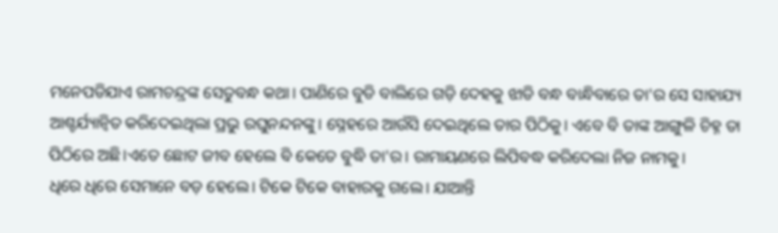ମନେପଡିଯାଏ ରାମଚନ୍ଦ୍ରଙ୍କ ସେତୁବନ୍ଧ କଥା। ପାଣିରେ ବୁଡି ବାଲିରେ ଗଡ଼ି ଦେହକୁ ଝାଡି ବନ୍ଧ ବାନ୍ଧିବାରେ ତା'ର ସେ ସାହାଯ୍ୟ ଆଶ୍ଚର୍ଯ୍ୟାନ୍ବିତ କରିଦେଇଥିଲା ପ୍ରଭୁ ରଘୁନନ୍ଦନଙ୍କୁ। ସ୍ନେହରେ ଆଉଁସି ଦେଇଥିଲେ ତାର ପିଠିକୁ। ଏବେ ବି ତାଙ୍କ ଆଙ୍ଗୁଳି ଚିହ୍ନ ତା ପିଠିରେ ଅଛି।ଏତେ ଛୋଟ ଜୀବ ହେଲେ ବି କେତେ ବୁଦ୍ଧି ତା'ର। ରାମାୟଣରେ ଲିପିବଦ୍ଧ କରିଦେଲା ନିଜ ନାମକୁ।
ଧିରେ ଧିରେ ସେମାନେ ବଡ଼ ହେଲେ। ଟିକେ ଟିକେ ବାହାରକୁ ଗଲେ। ଯାଆନ୍ତି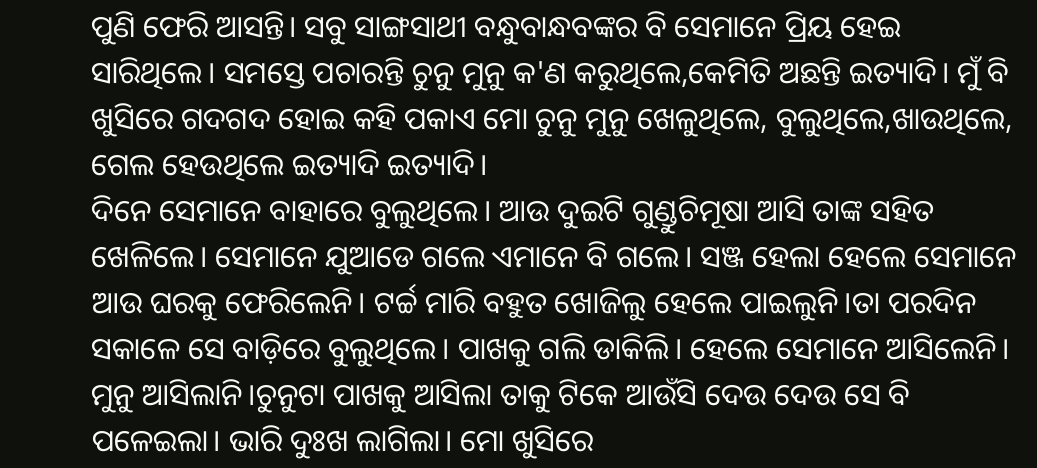ପୁଣି ଫେରି ଆସନ୍ତି। ସବୁ ସାଙ୍ଗସାଥୀ ବନ୍ଧୁବାନ୍ଧବଙ୍କର ବି ସେମାନେ ପ୍ରିୟ ହେଇ ସାରିଥିଲେ। ସମସ୍ତେ ପଚାରନ୍ତି ଚୁନୁ ମୁନୁ କ'ଣ କରୁଥିଲେ,କେମିତି ଅଛନ୍ତି ଇତ୍ୟାଦି। ମୁଁ ବି ଖୁସିରେ ଗଦଗଦ ହୋଇ କହି ପକାଏ ମୋ ଚୁନୁ ମୁନୁ ଖେଳୁଥିଲେ, ବୁଲୁଥିଲେ,ଖାଉଥିଲେ, ଗେଲ ହେଉଥିଲେ ଇତ୍ୟାଦି ଇତ୍ୟାଦି।
ଦିନେ ସେମାନେ ବାହାରେ ବୁଲୁଥିଲେ। ଆଉ ଦୁଇଟି ଗୁଣ୍ଡୁଚିମୂଷା ଆସି ତାଙ୍କ ସହିତ ଖେଳିଲେ। ସେମାନେ ଯୁଆଡେ ଗଲେ ଏମାନେ ବି ଗଲେ। ସଞ୍ଜ ହେଲା ହେଲେ ସେମାନେ ଆଉ ଘରକୁ ଫେରିଲେନି। ଟର୍ଚ୍ଚ ମାରି ବହୁତ ଖୋଜିଲୁ ହେଲେ ପାଇଲୁନି।ତା ପରଦିନ ସକାଳେ ସେ ବାଡ଼ିରେ ବୁଲୁଥିଲେ। ପାଖକୁ ଗଲି ଡାକିଲି। ହେଲେ ସେମାନେ ଆସିଲେନି। ମୁନୁ ଆସିଲାନି।ଚୁନୁଟା ପାଖକୁ ଆସିଲା ତାକୁ ଟିକେ ଆଉଁସି ଦେଉ ଦେଉ ସେ ବି ପଳେଇଲା। ଭାରି ଦୁଃଖ ଲାଗିଲା। ମୋ ଖୁସିରେ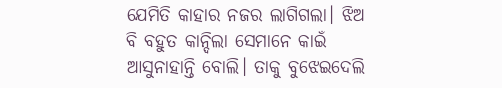ଯେମିତି କାହାର ନଜର ଲାଗିଗଲା। ଝିଅ ବି ବହୁତ କାନ୍ଦିଲା ସେମାନେ କାଇଁ ଆସୁନାହାନ୍ତି ବୋଲି। ତାକୁ ବୁଝେଇଦେଲି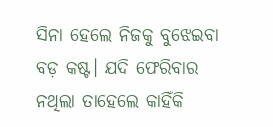ସିନା ହେଲେ ନିଜକୁ ବୁଝେଇବା ବଡ଼ କଷ୍ଟ। ଯଦି ଫେରିବାର ନଥିଲା ତାହେଲେ କାହିଁକି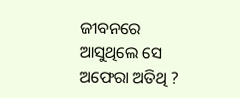ଜୀବନରେ ଆସୁଥିଲେ ସେ ଅଫେରା ଅତିଥି ?